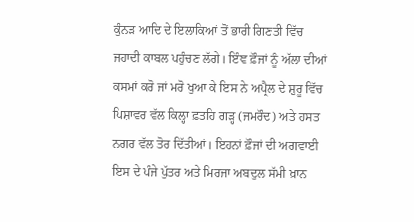ਕੁੰਨੜ ਆਦਿ ਦੇ ਇਲਾਕਿਆਂ ਤੋਂ ਭਾਰੀ ਗਿਣਤੀ ਵਿੱਚ ਜਹਾਦੀ ਕਾਬਲ ਪਹੁੰਚਣ ਲੱਗੇ। ਇੰਞ ਫ਼ੌਜਾਂ ਨੂੰ ਅੱਲਾ ਦੀਆਂ ਕਸਮਾਂ ਕਰੋ ਜਾਂ ਮਰੋ ਖੁਆ ਕੇ ਇਸ ਨੇ ਅਪ੍ਰੈਲ ਦੇ ਸ਼ੁਰੂ ਵਿੱਚ ਪਿਸ਼ਾਵਰ ਵੱਲ ਕਿਲ੍ਹਾ ਫ਼ਤਹਿ ਗੜ੍ਹ (ਜਮਰੌਦ) ਅਤੇ ਹਸਤ ਨਗਰ ਵੱਲ ਤੋਰ ਦਿੱਤੀਆਂ। ਇਹਨਾਂ ਫ਼ੌਜਾਂ ਦੀ ਅਗਵਾਈ ਇਸ ਦੇ ਪੰਜੇ ਪੁੱਤਰ ਅਤੇ ਮਿਰਜਾ ਅਬਦੁਲ ਸੱਮੀ ਖ਼ਾਨ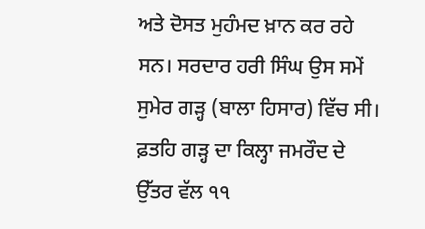ਅਤੇ ਦੋਸਤ ਮੁਹੰਮਦ ਖ਼ਾਨ ਕਰ ਰਹੇ ਸਨ। ਸਰਦਾਰ ਹਰੀ ਸਿੰਘ ਉਸ ਸਮੇਂ ਸੁਮੇਰ ਗੜ੍ਹ (ਬਾਲਾ ਹਿਸਾਰ) ਵਿੱਚ ਸੀ। ਫ਼ਤਹਿ ਗੜ੍ਹ ਦਾ ਕਿਲ੍ਹਾ ਜਮਰੌਦ ਦੇ ਉੱਤਰ ਵੱਲ ੧੧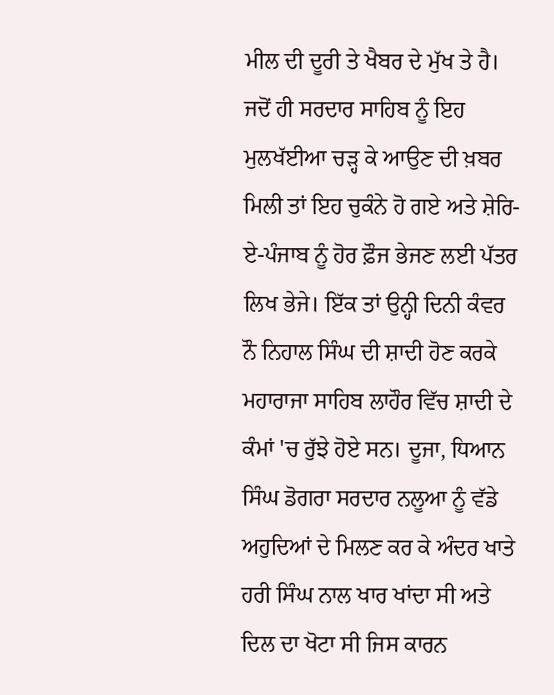ਮੀਲ ਦੀ ਦੂਰੀ ਤੇ ਖੈਬਰ ਦੇ ਮੁੱਖ ਤੇ ਹੈ। ਜਦੋਂ ਹੀ ਸਰਦਾਰ ਸਾਹਿਬ ਨੂੰ ਇਹ ਮੁਲਖੱਈਆ ਚੜ੍ਹ ਕੇ ਆਉਣ ਦੀ ਖ਼ਬਰ ਮਿਲੀ ਤਾਂ ਇਹ ਚੁਕੰਨੇ ਹੋ ਗਏ ਅਤੇ ਸ਼ੇਰਿ-ਏ-ਪੰਜਾਬ ਨੂੰ ਹੋਰ ਫ਼ੌਜ ਭੇਜਣ ਲਈ ਪੱਤਰ ਲਿਖ ਭੇਜੇ। ਇੱਕ ਤਾਂ ਉਨ੍ਹੀ ਦਿਨੀ ਕੰਵਰ ਨੌ ਨਿਹਾਲ ਸਿੰਘ ਦੀ ਸ਼ਾਦੀ ਹੋਣ ਕਰਕੇ ਮਹਾਰਾਜਾ ਸਾਹਿਬ ਲਾਹੌਰ ਵਿੱਚ ਸ਼ਾਦੀ ਦੇ ਕੰਮਾਂ 'ਚ ਰੁੱਝੇ ਹੋਏ ਸਨ। ਦੂਜਾ, ਧਿਆਨ ਸਿੰਘ ਡੋਗਰਾ ਸਰਦਾਰ ਨਲੂਆ ਨੂੰ ਵੱਡੇ ਅਹੁਦਿਆਂ ਦੇ ਮਿਲਣ ਕਰ ਕੇ ਅੰਦਰ ਖਾਤੇ ਹਰੀ ਸਿੰਘ ਨਾਲ ਖਾਰ ਖਾਂਦਾ ਸੀ ਅਤੇ ਦਿਲ ਦਾ ਖੋਟਾ ਸੀ ਜਿਸ ਕਾਰਨ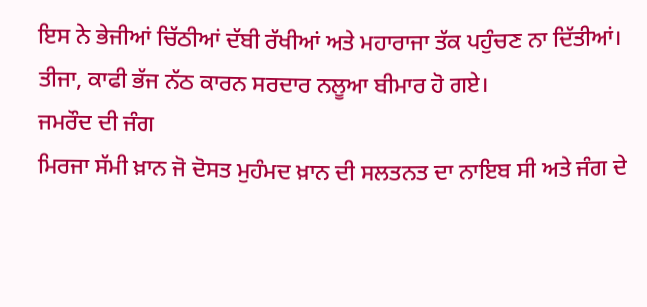ਇਸ ਨੇ ਭੇਜੀਆਂ ਚਿੱਠੀਆਂ ਦੱਬੀ ਰੱਖੀਆਂ ਅਤੇ ਮਹਾਰਾਜਾ ਤੱਕ ਪਹੁੰਚਣ ਨਾ ਦਿੱਤੀਆਂ। ਤੀਜਾ, ਕਾਫੀ ਭੱਜ ਨੱਠ ਕਾਰਨ ਸਰਦਾਰ ਨਲੂਆ ਬੀਮਾਰ ਹੋ ਗਏ।
ਜਮਰੌਦ ਦੀ ਜੰਗ
ਮਿਰਜਾ ਸੱਮੀ ਖ਼ਾਨ ਜੋ ਦੋਸਤ ਮੁਹੰਮਦ ਖ਼ਾਨ ਦੀ ਸਲਤਨਤ ਦਾ ਨਾਇਬ ਸੀ ਅਤੇ ਜੰਗ ਦੇ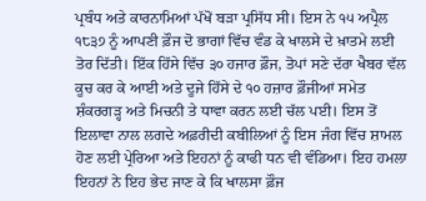ਪ੍ਰਬੰਧ ਅਤੇ ਕਾਰਨਾਮਿਆਂ ਪੱਖੋਂ ਬੜਾ ਪ੍ਰਸਿੱਧ ਸੀ। ਇਸ ਨੇ ੧੫ ਅਪ੍ਰੈਲ ੧੮੩੭ ਨੂੰ ਆਪਣੀ ਫ਼ੌਜ ਦੋ ਭਾਗਾਂ ਵਿੱਚ ਵੰਡ ਕੇ ਖਾਲਸੇ ਦੇ ਖ਼ਾਤਮੇ ਲਈ ਤੋਰ ਦਿੱਤੀ। ਇੱਕ ਹਿੱਸੇ ਵਿੱਚ ੩੦ ਹਜਾਰ ਫ਼ੌਜ, ਤੋਪਾਂ ਸਣੇ ਦੱਰਾ ਖੈਬਰ ਵੱਲ ਕੂਚ ਕਰ ਕੇ ਆਈ ਅਤੇ ਦੂਜੇ ਹਿੱਸੇ ਦੇ ੧੦ ਹਜ਼ਾਰ ਫ਼ੌਜੀਆਂ ਸਮੇਤ ਸ਼ੰਕਰਗੜ੍ਹ ਅਤੇ ਮਿਚਨੀ ਤੇ ਧਾਵਾ ਕਰਨ ਲਈ ਚੱਲ ਪਈ। ਇਸ ਤੋਂ ਇਲਾਵਾ ਨਾਲ ਲਗਦੇ ਅਫ਼ਰੀਦੀ ਕਬੀਲਿਆਂ ਨੂੰ ਇਸ ਜੰਗ ਵਿੱਚ ਸ਼ਾਮਲ ਹੋਣ ਲਈ ਪ੍ਰੇਰਿਆ ਅਤੇ ਇਹਨਾਂ ਨੂੰ ਕਾਫੀ ਧਨ ਵੀ ਵੰਡਿਆ। ਇਹ ਹਮਲਾ ਇਹਨਾਂ ਨੇ ਇਹ ਭੇਦ ਜਾਣ ਕੇ ਕਿ ਖਾਲਸਾ ਫ਼ੌਜ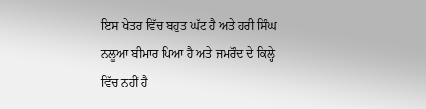ਇਸ ਖੇਤਰ ਵਿੱਚ ਬਹੁਤ ਘੱਟ ਹੈ ਅਤੇ ਹਰੀ ਸਿੰਘ ਨਲੂਆ ਬੀਮਾਰ ਪਿਆ ਹੈ ਅਤੇ ਜਮਰੌਦ ਦੇ ਕਿਲ੍ਹੇ ਵਿੱਚ ਨਹੀਂ ਹੈ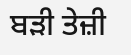ਬੜੀ ਤੇਜ਼ੀ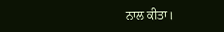ਨਾਲ ਕੀਤਾ।